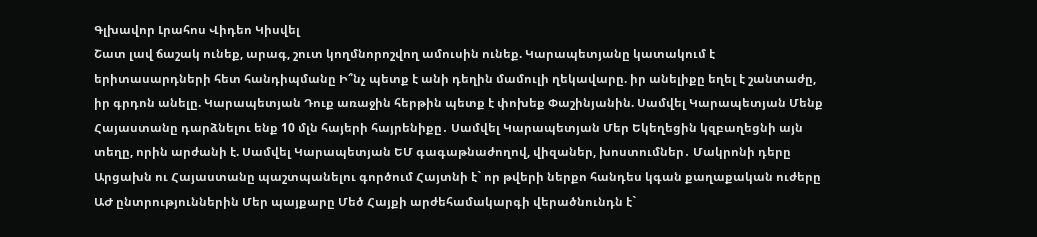Գլխավոր Լրահոս Վիդեո Կիսվել
Շատ լավ ճաշակ ունեք, արագ, շուտ կողմնորոշվող ամուսին ունեք. Կարապետյանը կատակում է երիտասարդների հետ հանդիպմանը Ի՞նչ պետք է անի դեղին մամուլի ղեկավարը. իր անելիքը եղել է շանտաժը, իր գրդոն անելը. Կարապետյան Դուք առաջին հերթին պետք է փոխեք Փաշինյանին. Սամվել Կարապետյան Մենք Հայաստանը դարձնելու ենք 10 մլն հայերի հայրենիքը․ Սամվել Կարապետյան Մեր Եկեղեցին կզբաղեցնի այն տեղը, որին արժանի է. Սամվել Կարապետյան ԵՄ գագաթնաժողով, վիզաներ, խոստումներ․ Մակրոնի դերը Արցախն ու Հայաստանը պաշտպանելու գործում Հայտնի է` որ թվերի ներքո հանդես կգան քաղաքական ուժերը ԱԺ ընտրություններին Մեր պայքարը Մեծ Հայքի արժեհամակարգի վերածնունդն է`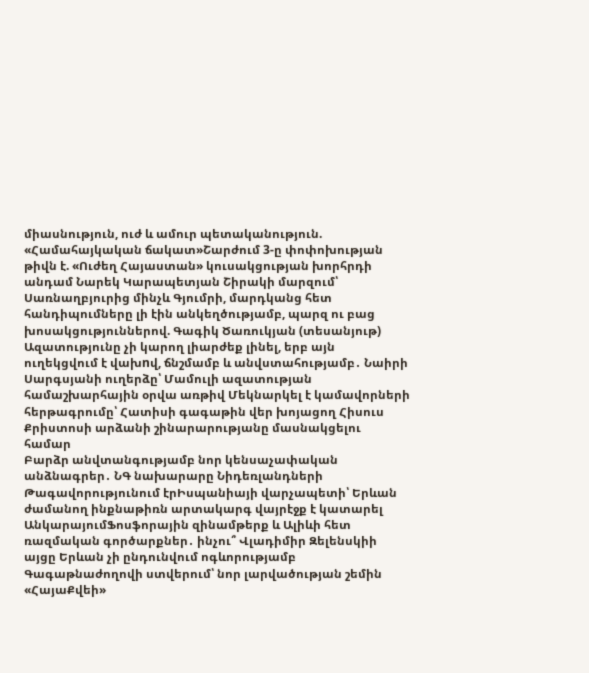միասնություն, ուժ և ամուր պետականություն. «Համահայկական ճակատ»Շարժում 3-ը փոփոխության թիվն է. «Ուժեղ Հայաստան» կուսակցության խորհրդի անդամ Նարեկ Կարապետյան Շիրակի մարզում՝ Սառնաղբյուրից մինչև Գյումրի, մարդկանց հետ հանդիպումները լի էին անկեղծությամբ, պարզ ու բաց խոսակցություններով. Գագիկ Ծառուկյան (տեսանյութ) Ազատությունը չի կարող լիարժեք լինել, երբ այն ուղեկցվում է վախnվ, ճնշմամբ և անվստահությամբ․ Նաիրի Սարգսյանի ուղերձը՝ Մամուլի ազատության համաշխարհային օրվա առթիվ Մեկնարկել է կամավորների հերթագրումը՝ Հատիսի գագաթին վեր խոյացող Հիսուս Քրիստոսի արձանի շինարարությանը մասնակցելու համար
Բարձր անվտանգությամբ նոր կենսաչափական անձնագրեր․ ՆԳ նախարարը Նիդեռլանդների Թագավորությունում էրԻսպանիայի վարչապետի՝ Երևան ժամանող ինքնաթիռն արտակարգ վայրէջք է կատարել ԱնկարայումՖոսֆորային զինամթերք և Ալիևի հետ ռազմական գործարքներ․ ինչու՞ Վլադիմիր Զելենսկիի այցը Երևան չի ընդունվում ոգևորությամբ Գագաթնաժողովի ստվերում՝ նոր լարվածության շեմին «ՀայաՔվեի»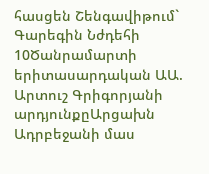հասցեն Շենգավիթում` Գարեգին Նժդեհի 10Ծանրամարտի երիտասարդական ԱԱ. Արտուշ Գրիգորյանի արդյունքըԱրցախն Ադրբեջանի մաս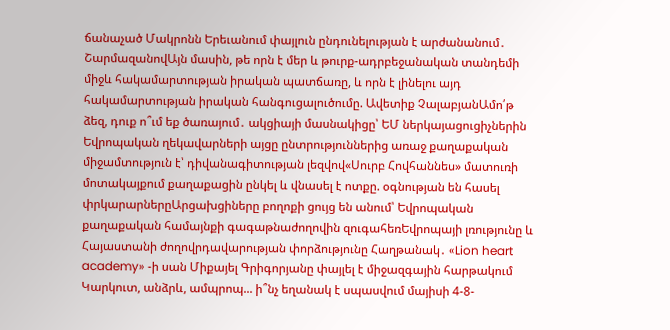ճանաչած Մակրոնն Երեւանում փայլուն ընդունելության է արժանանում․ ՇարմազանովԱյն մասին, թե որն է մեր և թուրք-ադրբեջանական տանդեմի միջև հակամարտության իրական պատճառը, և որն է լինելու այդ հակամարտության իրական հանգուցալուծումը. Ավետիք ՉալաբյանԱմո՛թ ձեզ, դուք ո՞ւմ եք ծառայում․ ակցիայի մասնակիցը՝ ԵՄ ներկայացուցիչներին Եվրոպական ղեկավարների այցը ընտրություններից առաջ քաղաքական միջամտություն է՝ դիվանագիտության լեզվով«Սուրբ Հովհաննես» մատուռի մոտակայքում քաղաքացին ընկել և վնասել է ոտքը. օգնության են հասել փրկարարներըԱրցախցիները բողոքի ցույց են անում՝ Եվրոպական քաղաքական համայնքի գագաթնաժողովին զուգահեռԵվրոպայի լռությունը և Հայաստանի ժողովրդավարության փորձությունը Հաղթանակ․ «Lion heart academy» -ի սան Միքայել Գրիգորյանը փայլել է միջազգային հարթակում Կարկուտ, անձրև, ամպրոպ... ի՞նչ եղանակ է սպասվում մայիսի 4-8-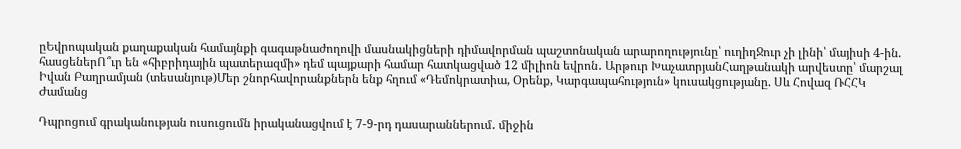ըԵվրոպական քաղաքական համայնքի գագաթնաժողովի մասնակիցների դիմավորման պաշտոնական արարողությունը՝ ուղիղՋուր չի լինի՝ մայիսի 4-ին. հասցեներՈ՞ւր են «հիբրիդային պատերազմի» դեմ պայքարի համար հատկացված 12 միլիոն եվրոն․ Արթուր ԽաչատրյանՀաղթանակի արվեստը՝ մարշալ Իվան Բաղրամյան (տեսանյութ)Մեր շնորհավորանքներն ենք հղում «Դեմոկրատիա, Օրենք, Կարգապահություն» կուսակցությանը. Սև Հովազ ՌՀՀԿ
Ժամանց

Դպրոցում գրականության ուսուցումն իրականացվում է 7-9-րդ դասարաններում․ միջին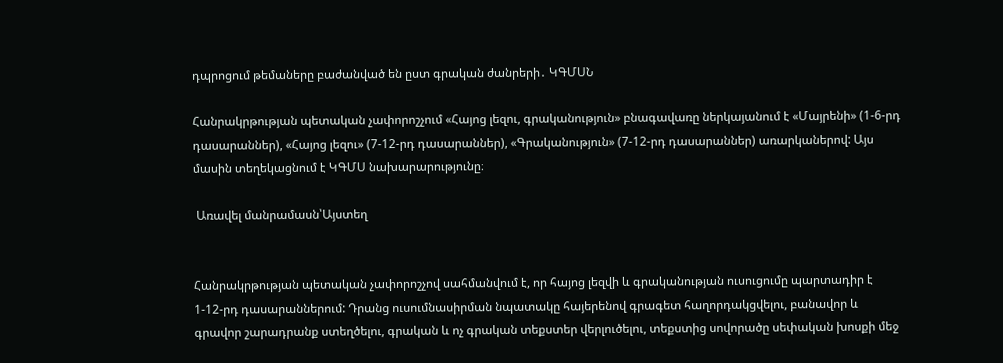դպրոցում թեմաները բաժանված են ըստ գրական ժանրերի․ ԿԳՄՍՆ

Հանրակրթության պետական չափորոշչում «Հայոց լեզու, գրականություն» բնագավառը ներկայանում է «Մայրենի» (1-6-րդ դասարաններ), «Հայոց լեզու» (7-12-րդ դասարաններ), «Գրականություն» (7-12-րդ դասարաններ) առարկաներով: Այս մասին տեղեկացնում է ԿԳՄՍ նախարարությունը։

 Առավել մանրամասն՝Այստեղ


Հանրակրթության պետական չափորոշչով սահմանվում է, որ հայոց լեզվի և գրականության ուսուցումը պարտադիր է 1-12-րդ դասարաններում: Դրանց ուսումնասիրման նպատակը հայերենով գրագետ հաղորդակցվելու, բանավոր և գրավոր շարադրանք ստեղծելու, գրական և ոչ գրական տեքստեր վերլուծելու, տեքստից սովորածը սեփական խոսքի մեջ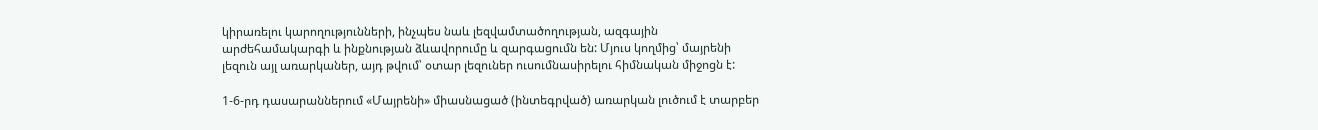կիրառելու կարողությունների, ինչպես նաև լեզվամտածողության, ազգային արժեհամակարգի և ինքնության ձևավորումը և զարգացումն են: Մյուս կողմից՝ մայրենի լեզուն այլ առարկաներ, այդ թվում՝ օտար լեզուներ ուսումնասիրելու հիմնական միջոցն է:

1-6-րդ դասարաններում «Մայրենի» միասնացած (ինտեգրված) առարկան լուծում է տարբեր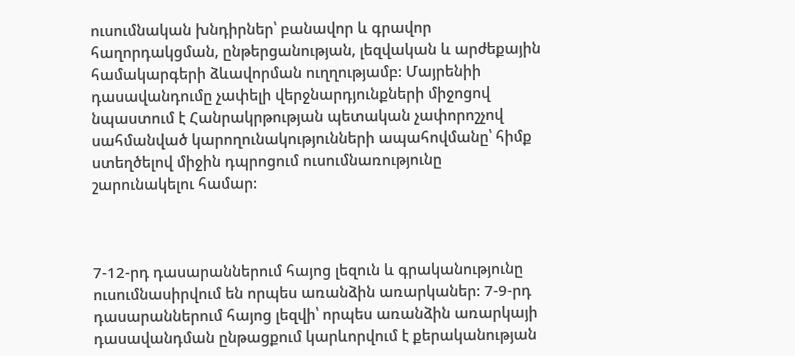ուսումնական խնդիրներ՝ բանավոր և գրավոր հաղորդակցման, ընթերցանության, լեզվական և արժեքային համակարգերի ձևավորման ուղղությամբ: Մայրենիի դասավանդումը չափելի վերջնարդյունքների միջոցով նպաստում է Հանրակրթության պետական չափորոշչով սահմանված կարողունակությունների ապահովմանը՝ հիմք ստեղծելով միջին դպրոցում ուսումնառությունը շարունակելու համար:



7-12-րդ դասարաններում հայոց լեզուն և գրականությունը ուսումնասիրվում են որպես առանձին առարկաներ: 7-9-րդ դասարաններում հայոց լեզվի՝ որպես առանձին առարկայի դասավանդման ընթացքում կարևորվում է քերականության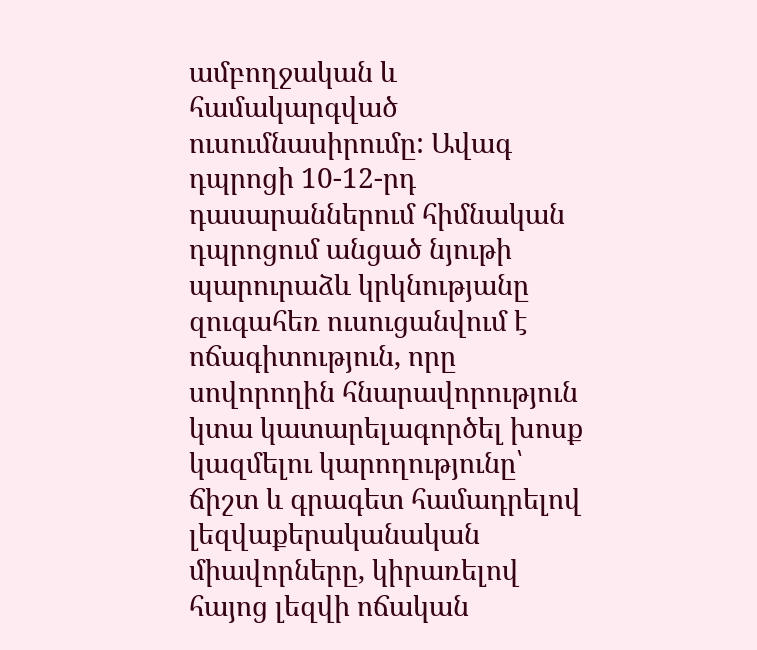ամբողջական և համակարգված ուսումնասիրումը: Ավագ դպրոցի 10-12-րդ դասարաններում հիմնական դպրոցում անցած նյութի պարուրաձև կրկնությանը զուգահեռ ուսուցանվում է ոճագիտություն, որը սովորողին հնարավորություն կտա կատարելագործել խոսք կազմելու կարողությունը՝ ճիշտ և գրագետ համադրելով լեզվաքերականական միավորները, կիրառելով հայոց լեզվի ոճական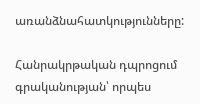առանձնահատկությունները:

Հանրակրթական դպրոցում գրականության՝ որպես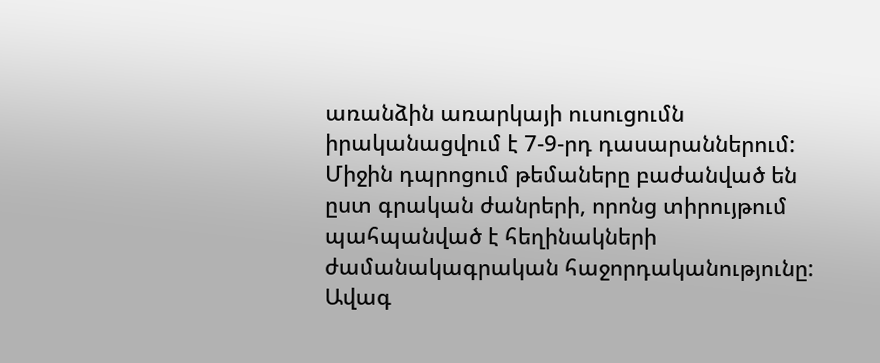առանձին առարկայի ուսուցումն իրականացվում է 7-9-րդ դասարաններում: Միջին դպրոցում թեմաները բաժանված են ըստ գրական ժանրերի, որոնց տիրույթում պահպանված է հեղինակների ժամանակագրական հաջորդականությունը: Ավագ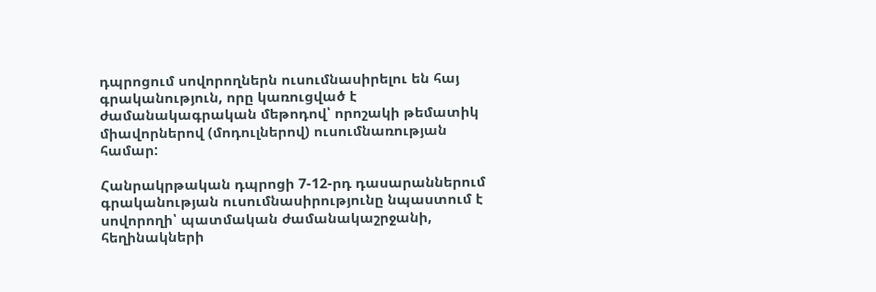դպրոցում սովորողներն ուսումնասիրելու են հայ գրականություն, որը կառուցված է ժամանակագրական մեթոդով՝ որոշակի թեմատիկ միավորներով (մոդուլներով) ուսումնառության համար:

Հանրակրթական դպրոցի 7-12-րդ դասարաններում գրականության ուսումնասիրությունը նպաստում է սովորողի՝ պատմական ժամանակաշրջանի, հեղինակների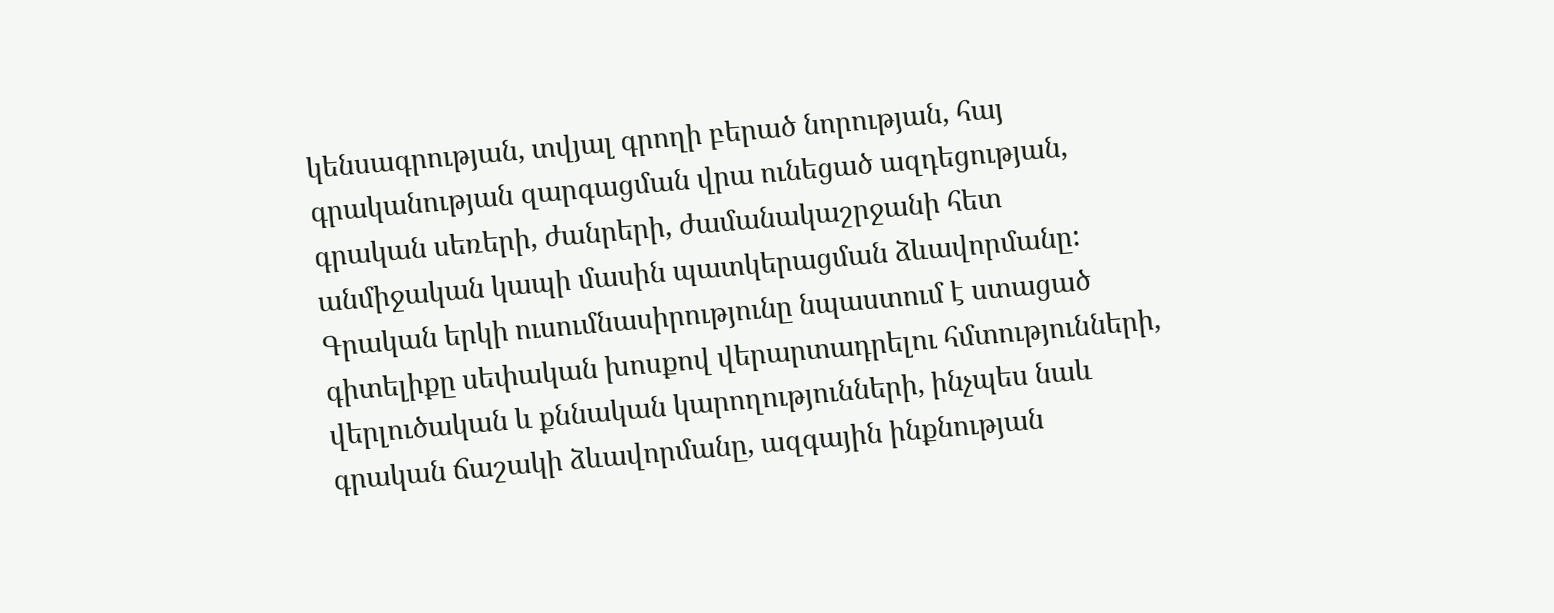կենսագրության, տվյալ գրողի բերած նորության, հայ գրականության զարգացման վրա ունեցած ազդեցության, գրական սեռերի, ժանրերի, ժամանակաշրջանի հետ անմիջական կապի մասին պատկերացման ձևավորմանը: Գրական երկի ուսումնասիրությունը նպաստում է ստացած գիտելիքը սեփական խոսքով վերարտադրելու հմտությունների, վերլուծական և քննական կարողությունների, ինչպես նաև գրական ճաշակի ձևավորմանը, ազգային ինքնության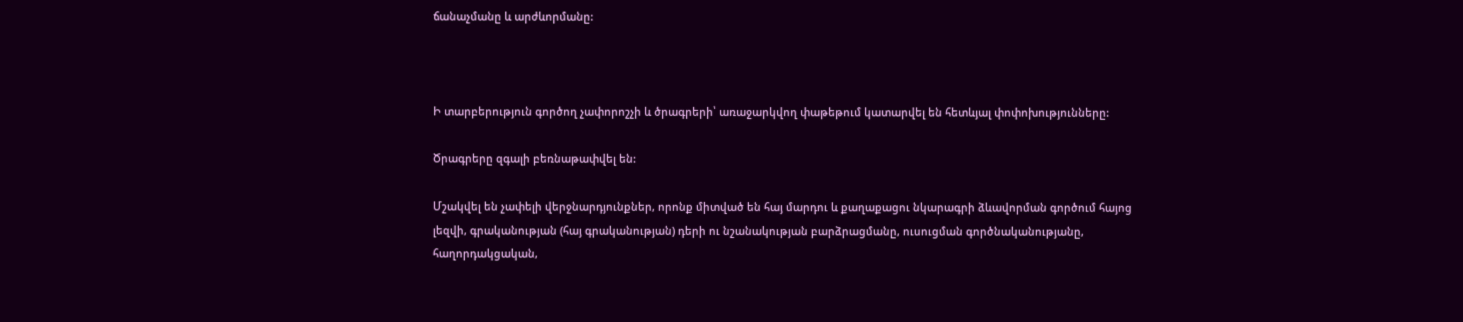ճանաչմանը և արժևորմանը:



Ի տարբերություն գործող չափորոշչի և ծրագրերի՝ առաջարկվող փաթեթում կատարվել են հետևյալ փոփոխությունները:

Ծրագրերը զգալի բեռնաթափվել են:

Մշակվել են չափելի վերջնարդյունքներ, որոնք միտված են հայ մարդու և քաղաքացու նկարագրի ձևավորման գործում հայոց լեզվի, գրականության (հայ գրականության) դերի ու նշանակության բարձրացմանը, ուսուցման գործնականությանը, հաղորդակցական,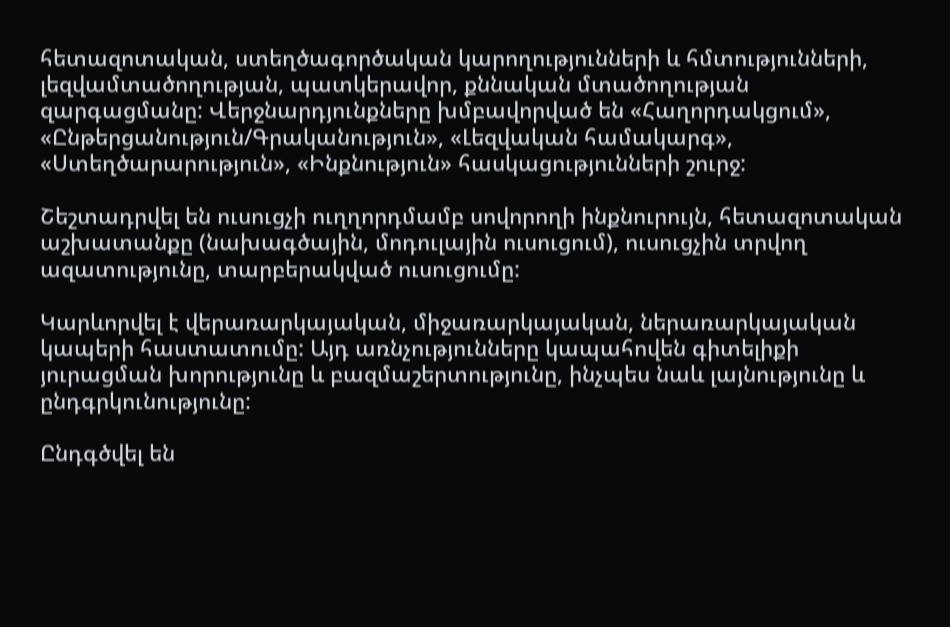հետազոտական, ստեղծագործական կարողությունների և հմտությունների, լեզվամտածողության, պատկերավոր, քննական մտածողության զարգացմանը: Վերջնարդյունքները խմբավորված են «Հաղորդակցում», «Ընթերցանություն/Գրականություն», «Լեզվական համակարգ», «Ստեղծարարություն», «Ինքնություն» հասկացությունների շուրջ:

Շեշտադրվել են ուսուցչի ուղղորդմամբ սովորողի ինքնուրույն, հետազոտական աշխատանքը (նախագծային, մոդուլային ուսուցում), ուսուցչին տրվող ազատությունը, տարբերակված ուսուցումը:

Կարևորվել է վերառարկայական, միջառարկայական, ներառարկայական կապերի հաստատումը: Այդ առնչությունները կապահովեն գիտելիքի յուրացման խորությունը և բազմաշերտությունը, ինչպես նաև լայնությունը և ընդգրկունությունը:

Ընդգծվել են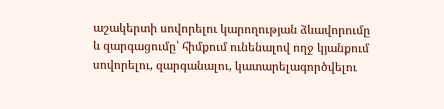աշակերտի սովորելու կարողության ձևավորումը և զարգացումը՝ հիմքում ունենալով ողջ կյանքում սովորելու, զարգանալու, կատարելագործվելու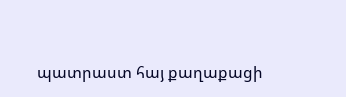պատրաստ հայ քաղաքացի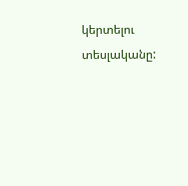կերտելու տեսլականը: